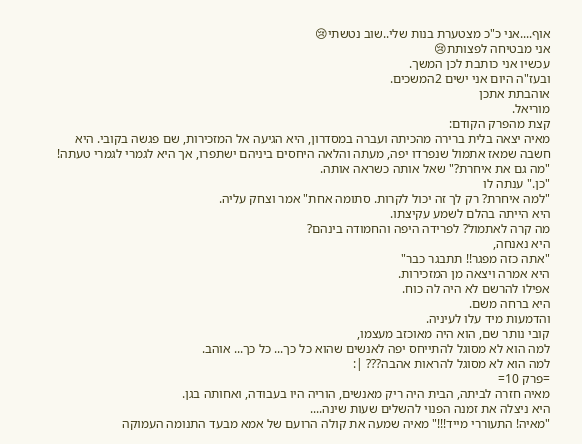אוף....אני כ"כ מצטערת בנות שלי..שוב נטשתי😢
אני מבטיחה לפצותת😢
עכשיו אני כותבת לכן המשך.
ובעז"ה היום אני ישים 2המשכים.
אוהבתת אתכן
מוריאל.
קצת מהפרק הקודם:
מאיה יצאה בלית ברירה מהכיתה ועברה במסדרון, היא הגיעה אל המזכירות, שם פגשה בקובי. היא חשבה שמאז אתמול שנפרדו יפה, מעתה והלאה היחסים ביניהם ישתפרו, אך היא לגמרי לגמרי טעתה!
"מה גם את איחרת?" שאל אותה כשראה אותה.
"כן." ענתה לו
"למה איחרת? רק לך זה יכול לקרות. סתומה אחת" אמר וצחק עליה.
היא הייתה בהלם לשמע עקיצתו.
מה קרה לאתמול? לפרידה היפה והחמודה בינהם?
היא נאנחה,
"אתה כזה מפגר!! תתבגר כבר"
היא אמרה ויצאה מן המזכירות.
אפילו להרשם לא היה לה כוח.
היא ברחה משם.
והדמעות מיד עלו לעיניה.
קובי נותר שם, הוא היה מאוכזב מעצמו,
למה הוא לא מסוגל להתייחס יפה לאנשים שהוא כל כך... כל כך... אוהב.
למה הוא לא מסוגל להראות אהבה??? |:
=פרק 10=
מאיה חזרה לביתה, הבית היה ריק מאנשים, הוריה היו בעבודה, ואחותה בגן.
היא ניצלה את זמנה הפנוי להשלים שעות שינה....
"מאיה! התעוררי מייד!!!" מאיה שמעה את קולה הרועם של אמא מבעד התנומה העמוקה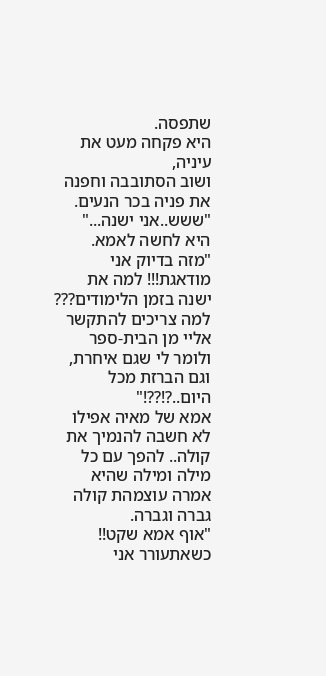שתפסה.
היא פקחה מעט את עיניה,
ושוב הסתובבה וחפנה את פניה בכר הנעים.
"ששש..אני ישנה..." היא לחשה לאמא.
"מזה בדיוק אני מודאגת!!! למה את ישנה בזמן הלימודים??? למה צריכים להתקשר אליי מן הבית-ספר ולומר לי שגם איחרת, וגם הברזת מכל היום..?!??!"
אמא של מאיה אפילו לא חשבה להנמיך את קולה.. להפך עם כל מילה ומילה שהיא אמרה עוצמהת קולה גברה וגברה.
"אוף אמא שקט!! כשאתעורר אני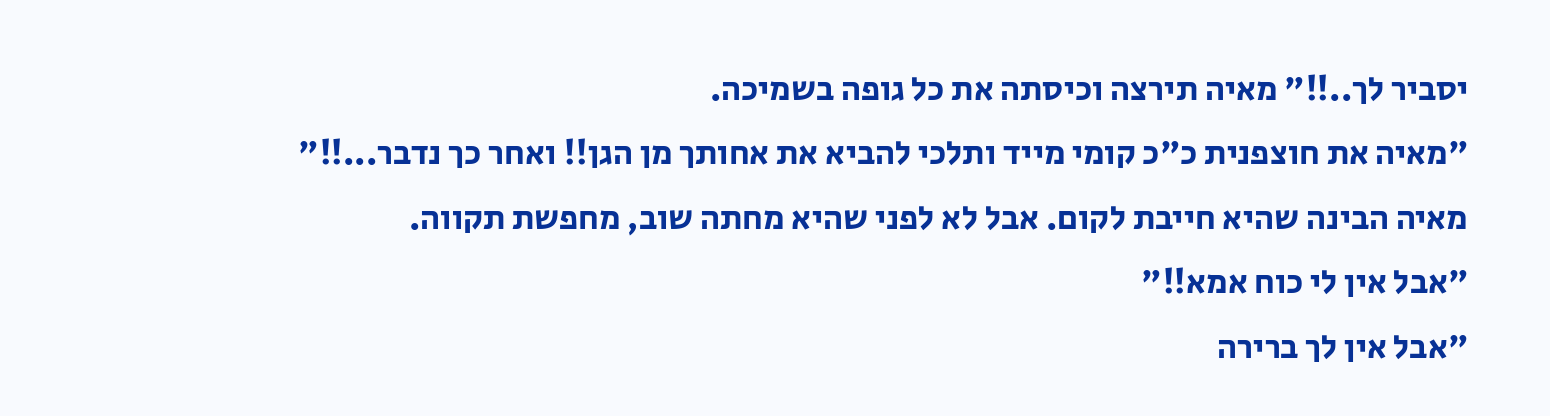יסביר לך..!!" מאיה תירצה וכיסתה את כל גופה בשמיכה.
"מאיה את חוצפנית כ"כ קומי מייד ותלכי להביא את אחותך מן הגן!! ואחר כך נדבר...!!"
מאיה הבינה שהיא חייבת לקום. אבל לא לפני שהיא מחתה שוב, מחפשת תקווה.
"אבל אין לי כוח אמא!!"
"אבל אין לך ברירה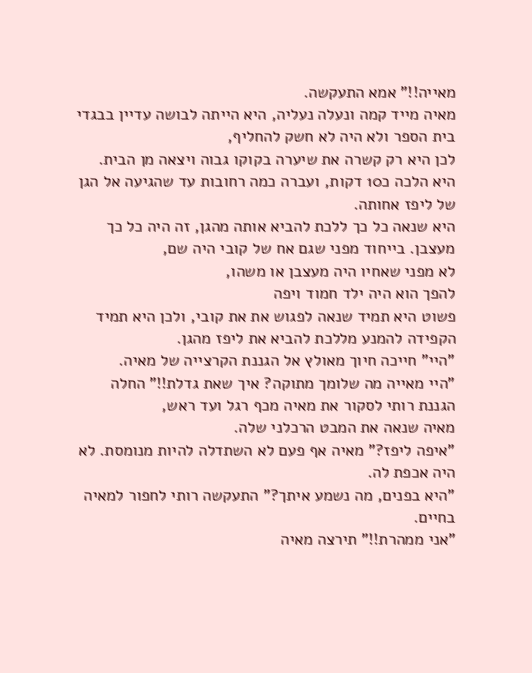מאייה!!" אמא התעקשה.
מאיה מייד קמה ונעלה נעליה, היא הייתה לבושה עדיין בבגדי בית הספר ולא היה לא חשק להחליף,
לכן היא רק קשרה את שיערה בקוקו גבוה ויצאה מן הבית.
היא הלכה כ10 דקות, ועברה כמה רחובות עד שהגיעה אל הגן של ליפז אחותה.
היא שנאה כל כך ללכת להביא אותה מהגן, זה היה כל כך מעצבן. בייחוד מפני שגם אח של קובי היה שם,
לא מפני שאחיו היה מעצבן או משהו,
להפך הוא היה ילד חמוד ויפה
פשוט היא תמיד שנאה לפגוש את את קובי, ולכן היא תמיד הקפידה להמנע מללכת להביא את ליפז מהגן.
"היי" חייכה חיוך מאולץ אל הגננת הקרצייה של מאיה.
"היי מאייה מה שלומך מתוקה? איך שאת גדלת!!" החלה הגננת רותי לסקור את מאיה מכף רגל ועד ראש,
מאיה שנאה את המבט הרכלני שלה.
"איפה ליפז?" מאיה אף פעם לא השתדלה להיות מנומסת. לא היה אכפת לה.
"היא בפנים, מה נשמע איתך?" התעקשה רותי לחפור למאיה בחיים.
"אני ממהרת!!" תירצה מאיה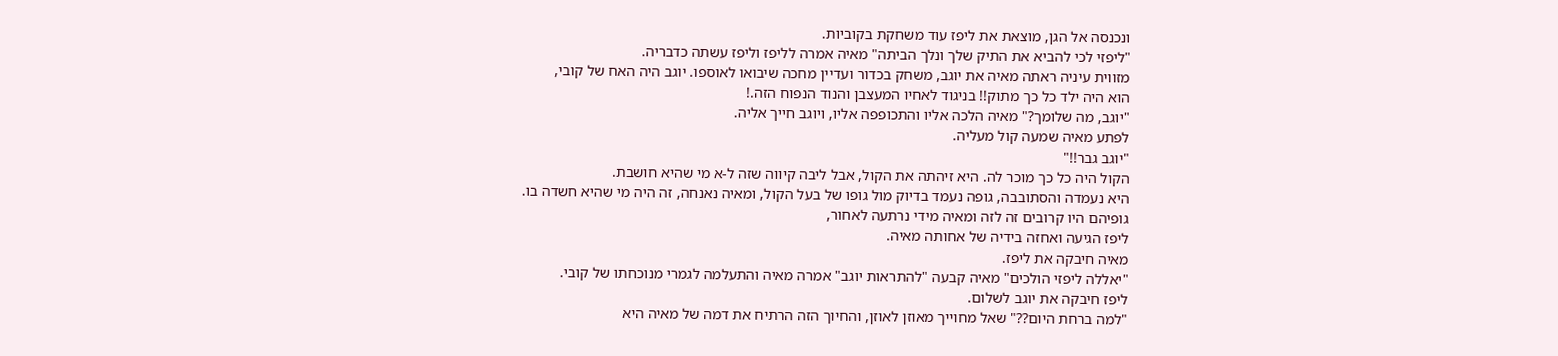ונכנסה אל הגן, מוצאת את ליפז עוד משחקת בקוביות.
"ליפזי לכי להביא את התיק שלך ונלך הביתה" מאיה אמרה לליפז וליפז עשתה כדבריה.
מזווית עיניה ראתה מאיה את יוגב, משחק בכדור ועדיין מחכה שיבואו לאוספו. יוגב היה האח של קובי,
הוא היה ילד כל כך מתוק!! בניגוד לאחיו המעצבן והנוד הנפוח הזה.!
"יוגב, מה שלומך?" מאיה הלכה אליו והתכופפה אליו, ויוגב חייך אליה.
לפתע מאיה שמעה קול מעליה.
"יוגב גבר!!"
הקול היה כל כך מוכר לה. היא זיהתה את הקול, אבל ליבה קיווה שזה ל-א מי שהיא חושבת.
היא נעמדה והסתובבה, גופה נעמד בדיוק מול גופו של בעל הקול, ומאיה נאנחה, זה היה מי שהיא חשדה בו.
גופיהם היו קרובים זה לזה ומאיה מידי נרתעה לאחור,
ליפז הגיעה ואחזה בידיה של אחותה מאיה.
מאיה חיבקה את ליפז.
"יאללה ליפזי הולכים" מאיה קבעה "להתראות יוגב" אמרה מאיה והתעלמה לגמרי מנוכחתו של קובי.
ליפז חיבקה את יוגב לשלום.
"למה ברחת היום??" שאל מחוייך מאוזן לאוזן, והחיוך הזה הרתיח את דמה של מאיה היא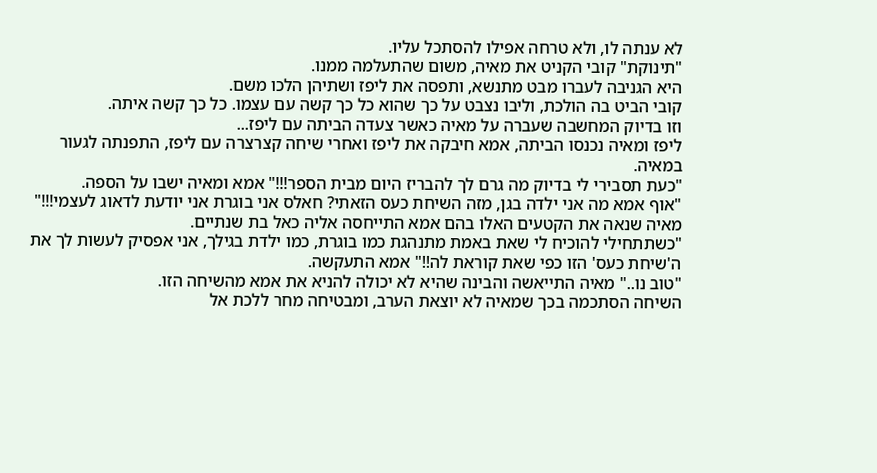לא ענתה לו, ולא טרחה אפילו להסתכל עליו.
"תינוקת" קובי הקניט את מאיה, משום שהתעלמה ממנו.
היא הגניבה לעברו מבט מתנשא, ותפסה את ליפז ושתיהן הלכו משם.
קובי הביט בה הולכת, וליבו נצבט על כך שהוא כל כך קשה עם עצמו. כל כך קשה איתה.
וזו בדיוק המחשבה שעברה על מאיה כאשר צעדה הביתה עם ליפז...
ליפז ומאיה נכנסו הביתה, אמא חיבקה את ליפז ואחרי שיחה קצרצרה עם ליפז, התפנתה לגעור במאיה.
"כעת תסבירי לי בדיוק מה גרם לך להבריז היום מבית הספר!!!" אמא ומאיה ישבו על הספה.
"אוף אמא מה אני ילדה בגן, מזה השיחת כעס הזאתי? חאלס אני בוגרת אני יודעת לדאוג לעצמי!!!" מאיה שנאה את הקטעים האלו בהם אמא התייחסה אליה כאל בת שנתיים.
"כשתתחילי להוכיח לי שאת באמת מתנהגת כמו בוגרת, כמו ילדת בגילך, אני אפסיק לעשות לך את ה'שיחת כעס' הזו כפי שאת קוראת לה!!" אמא התעקשה.
"טוב נו.." מאיה התייאשה והבינה שהיא לא יכולה להניא את אמא מהשיחה הזו.
השיחה הסתכמה בכך שמאיה לא יוצאת הערב, ומבטיחה מחר ללכת אל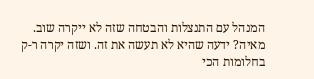המנהל עם התנצלות והבטחה שזה לא ייקרה שוב.
מאיה? ידעה שהיא לא תעשה את זה. ושזה יקרה ר-ק בחלומות הכי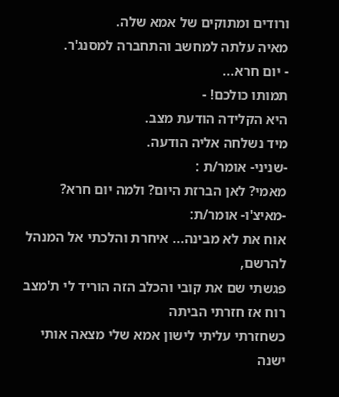ורודים ומתוקים של אמא שלה.
מאיה עלתה למחשב והתחברה למסנג'ר.
- יום חרא...
תמותו כולכם! -
היא הקלידה הודעת מצב.
מיד נשלחה אליה הודעה.
-שניני- אומר/ת :
מאמי? לאן הברזת היום? ולמה יום חרא?
-מאיצ'ו- אומר/ת:
אוח את לא מבינה... איחרת והלכתי אל המנהל להרשם,
פגשתי שם את קובי והכלב הזה הוריד לי ת'מצב רוח אז חזרתי הביתה
כשחזרתי עליתי לישון אמא שלי מצאה אותי ישנה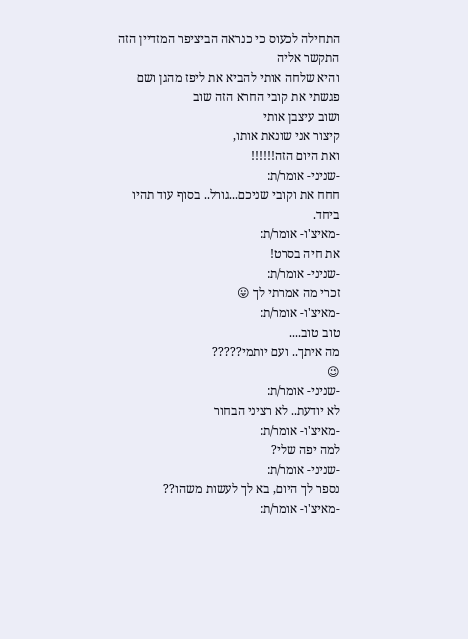התחילה לכעוס כי כנראה הביציפר המזדיין הזה התקשר אליה
והיא שלחה אותי להביא את ליפז מהגן ושם פגשתי את קובי החרא הזה שוב
ושוב עיצבן אותי
קיצור אני שונאת אותו,
ואת היום הזה!!!!!!
-שניני- אומר/ת:
חחח את וקובי שניכם...גורל.. בסוף עוד תהיו ביחד.
-מאיצ'ו- אומר/ת:
את חיה בסרט!
-שניני- אומר/ת:
זכרי מה אמרתי לך 😛
-מאיצ'ו- אומר/ת:
טוב טוב....
מה איתך.. ועם יותמי?????
😉
-שניני- אומר/ת:
לא יודעת.. לא רציני הבחור
-מאיצ'ו- אומר/ת:
למה יפה שלי?
-שניני- אומר/ת:
נספר לך היום, בא לך לעשות משהו??
-מאיצ'ו- אומר/ת: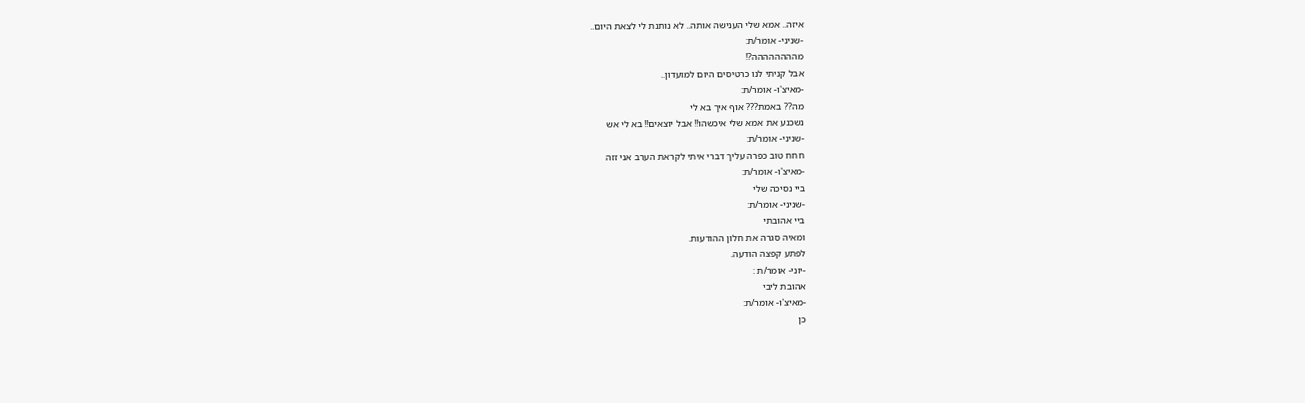איזה.. אמא שלי הענישה אותה.. לא נותנת לי לצאת היום..
-שניני- אומר/ת:
מהההההההה?!
אבל קניתי לנו כרטיסים היום למועדון..
-מאיצ'ו- אומר/ת:
מה?? באמת??? אוף איך בא לי
נשכנע את אמא שלי איכשהו!! אבל יוצאים!! בא לי אש
-שניני- אומר/ת:
חחח טוב כפרה עליך דברי איתי לקראת הערב אני זזה
-מאיצ'ו- אומר/ת:
ביי נסיכה שלי
-שניני- אומר/ת:
ביי אהובתי
ומאיה סגרה את חלון ההודעות.
לפתע קפצה הודעה.
-יוני- אומר/ת :
אהובת ליבי
-מאיצ'ו- אומר/ת:
כן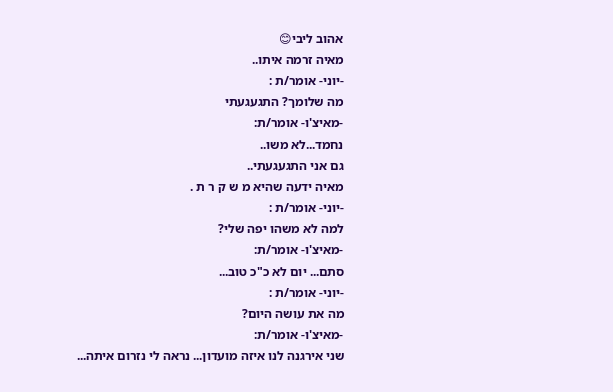אהוב ליבי😊
מאיה זרמה איתו..
-יוני- אומר/ת :
מה שלומך? התגעגעתי
-מאיצ'ו- אומר/ת:
נחמד...לא משו..
גם אני התגעגעתי..
מאיה ידעה שהיא מ ש ק ר ת .
-יוני- אומר/ת :
למה לא משהו יפה שלי?
-מאיצ'ו- אומר/ת:
סתם... יום לא כ"כ טוב...
-יוני- אומר/ת :
מה את עושה היום?
-מאיצ'ו- אומר/ת:
שני אירגנה לנו איזה מועדון... נראה לי נזרום איתה...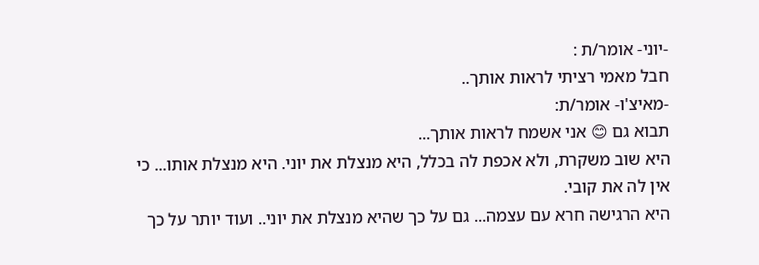-יוני- אומר/ת :
חבל מאמי רציתי לראות אותך..
-מאיצ'ו- אומר/ת:
תבוא גם 😊 אני אשמח לראות אותך...
היא שוב משקרת, ולא אכפת לה בכלל, היא מנצלת את יוני. היא מנצלת אותו... כי אין לה את קובי.
היא הרגישה חרא עם עצמה... גם על כך שהיא מנצלת את יוני.. ועוד יותר על כך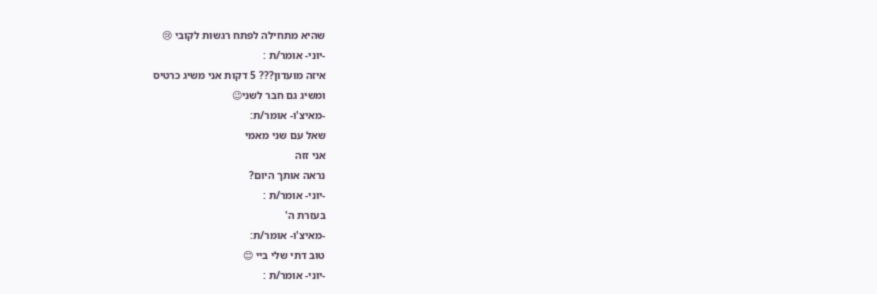שהיא מתחילה לפתח רגשות לקובי 😢
-יוני- אומר/ת :
איזה מועדון??? 5 דקות אני משיג כרטיס
ומשיג גם חבר לשני😉
-מאיצ'ו- אומר/ת:
שאל עם שני מאמי
אני זזה
נראה אותך היום?
-יוני- אומר/ת :
בעזרת ה'
-מאיצ'ו- אומר/ת:
טוב דתי שלי ביי 😊
-יוני- אומר/ת :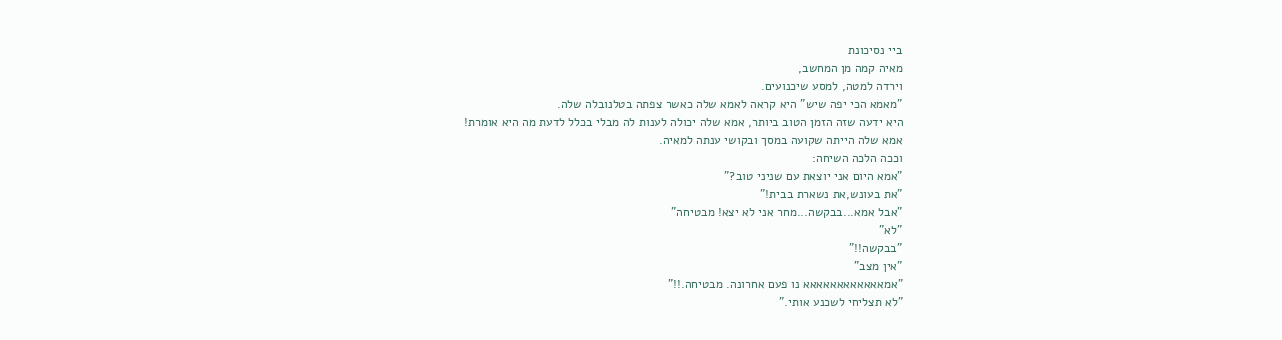ביי נסיכונת
מאיה קמה מן המחשב,
וירדה למטה, למסע שיכנועים.
"מאמא הכי יפה שיש" היא קראה לאמא שלה כאשר צפתה בטלנובלה שלה.
היא ידעה שזה הזמן הטוב ביותר, אמא שלה יכולה לענות לה מבלי בכלל לדעת מה היא אומרת!
אמא שלה הייתה שקועה במסך ובקושי ענתה למאיה.
וככה הלכה השיחה:
"אמא היום אני יוצאת עם שניני טוב?"
"את בעונש,את נשארת בבית!"
"אבל אמא...בבקשה...מחר אני לא יצא! מבטיחה"
"לא"
"בבקשה!!"
"אין מצב"
"אמאאאאאאאאאאאא נו פעם אחרונה. מבטיחה.!!"
"לא תצליחי לשכנע אותי."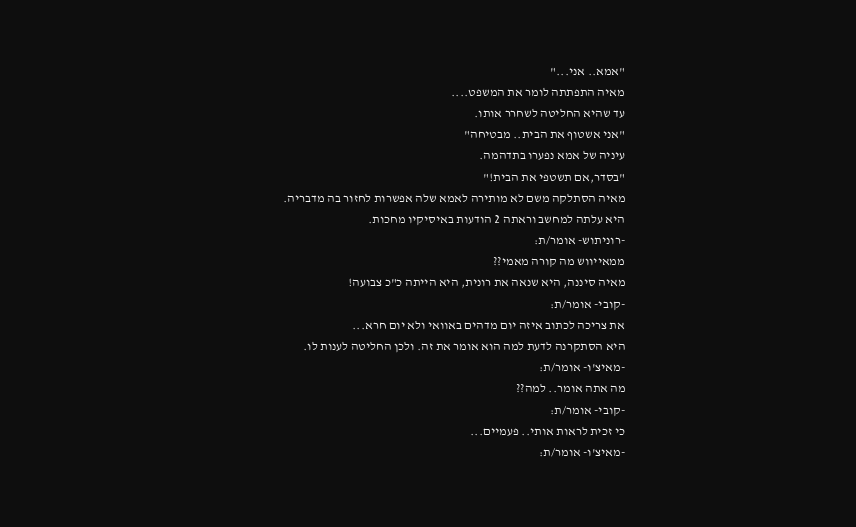"אמא.. אני..."
מאיה התפתתה לומר את המשפט....
עד שהיא החליטה לשחרר אותו.
"אני אשטוף את הבית.. מבטיחה"
עיניה של אמא נפערו בתדהמה.
"בסדר,אם תשטפי את הבית!"
מאיה הסתלקה משם לא מותירה לאמא שלה אפשרות לחזור בה מדבריה.
היא עלתה למחשב וראתה 2 הודעות באיסיקיו מחכות.
-רוניתוש- אומר/ת:
ממאייווש מה קורה מאמי??
מאיה סיננה, היא שנאה את רונית, היא הייתה כ"כ צבועה!
-קובי- אומר/ת:
את צריכה לכתוב איזה יום מדהים באוואי ולא יום חרא...
היא הסתקרנה לדעת למה הוא אומר את זה. ולכן החליטה לענות לו.
-מאיצ'ו- אומר/ת:
מה אתה אומר.. למה??
-קובי- אומר/ת:
כי זכית לראות אותי.. פעמיים...
-מאיצ'ו- אומר/ת: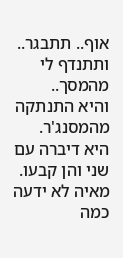אוף.. תתבגר.. ותתנדף לי מהמסך..
והיא התנתקה מהמסנג'ר.
היא דיברה עם שני והן קבעו.
מאיה לא ידעה כמה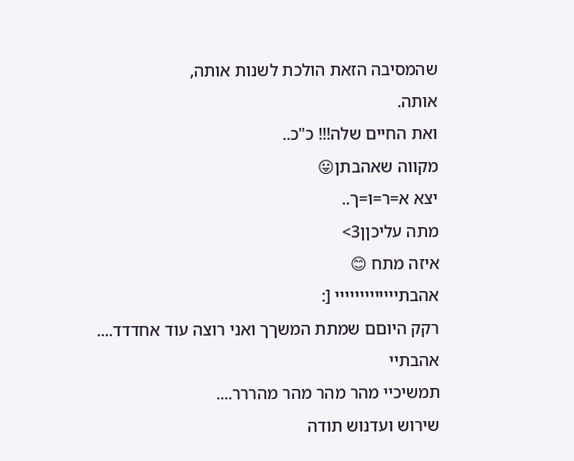שהמסיבה הזאת הולכת לשנות אותה,
אותה.
ואת החיים שלה!!! כ"כ..
מקווה שאהבתן😛
יצא א=ר=ו=ך..
מתה עליכןן3>
איזה מתח 😊
אהבתייייייייייייי [:
רקק היוםם שמתת המשךך ואני רוצה עוד אחדדד....
אהבתיי
תמשיכיי מהר מהר מהר מהררר....
שירוש ועדנוש תודה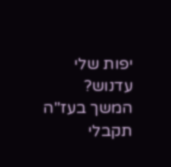יפות שלי
עדנוש?
המשך בעז"ה תקבלי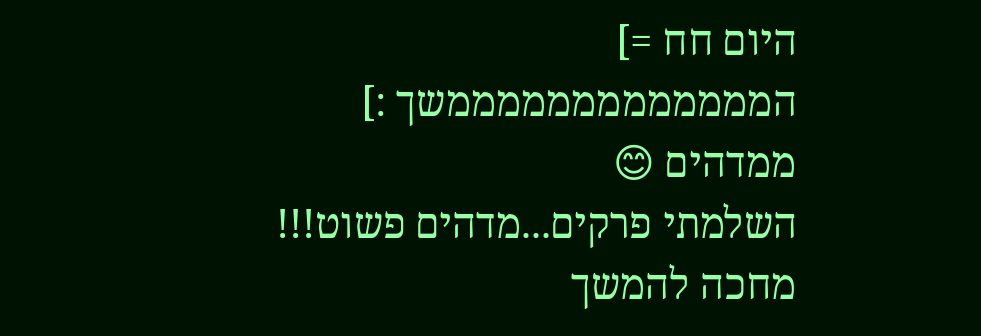היום חח =]
המממממממממממממשך :]
ממדהים 😊
השלמתי פרקים...מדהים פשוט!!!
מחכה להמשך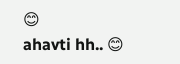😊
ahavti hh.. 😊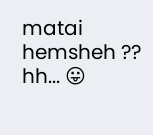matai hemsheh ??
hh... 😛